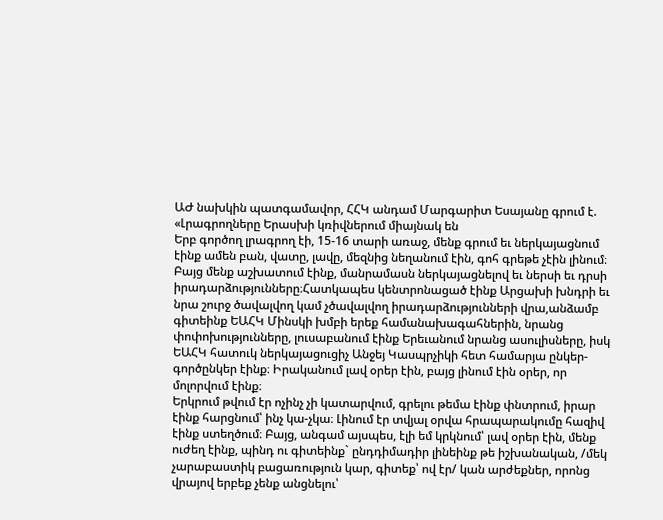ԱԺ նախկին պատգամավոր, ՀՀԿ անդամ Մարգարիտ Եսայանը գրում է.
«Լրագրողները Երասխի կռիվներում միայնակ են
Երբ գործող լրագրող էի, 15-16 տարի առաջ, մենք գրում եւ ներկայացնում էինք ամեն բան, վատը, լավը, մեզնից նեղանում էին, գոհ գրեթե չէին լինում։ Բայց մենք աշխատում էինք, մանրամասն ներկայացնելով եւ ներսի եւ դրսի իրադարձությունները։Հատկապես կենտրոնացած էինք Արցախի խնդրի եւ նրա շուրջ ծավալվող կամ չծավալվող իրադարձությունների վրա,անձամբ գիտեինք ԵԱՀԿ Մինսկի խմբի երեք համանախագահներին, նրանց փոփոխությունները, լուսաբանում էինք Երեւանում նրանց ասուլիսները, իսկ ԵԱՀԿ հատուկ ներկայացուցիչ Անջեյ Կասպրչիկի հետ համարյա ընկեր-գործընկեր էինք։ Իրականում լավ օրեր էին, բայց լինում էին օրեր, որ մոլորվում էինք։
Երկրում թվում էր ոչինչ չի կատարվում, գրելու թեմա էինք փնտրում, իրար էինք հարցնում՝ ինչ կա-չկա։ Լինում էր տվյալ օրվա հրապարակումը հազիվ էինք ստեղծում։ Բայց, անգամ այսպես, էլի եմ կրկնում՝ լավ օրեր էին, մենք ուժեղ էինք, պինդ ու գիտեինք` ընդդիմադիր լինեինք թե իշխանական, /մեկ չարաբաստիկ բացառություն կար, գիտեք՝ ով էր/ կան արժեքներ, որոնց վրայով երբեք չենք անցնելու՝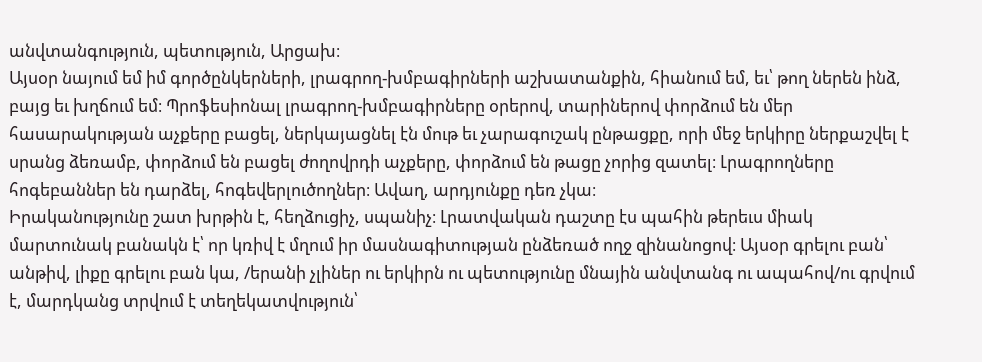անվտանգություն, պետություն, Արցախ։
Այսօր նայում եմ իմ գործընկերների, լրագրող-խմբագիրների աշխատանքին, հիանում եմ, եւ՝ թող ներեն ինձ, բայց եւ խղճում եմ։ Պրոֆեսիոնալ լրագրող-խմբագիրները օրերով, տարիներով փորձում են մեր հասարակության աչքերը բացել, ներկայացնել էն մութ եւ չարագուշակ ընթացքը, որի մեջ երկիրը ներքաշվել է սրանց ձեռամբ, փորձում են բացել ժողովրդի աչքերը, փորձում են թացը չորից զատել։ Լրագրողները հոգեբաններ են դարձել, հոգեվերլուծողներ։ Ավաղ, արդյունքը դեռ չկա։
Իրականությունը շատ խրթին է, հեղձուցիչ, սպանիչ։ Լրատվական դաշտը էս պահին թերեւս միակ մարտունակ բանակն է՝ որ կռիվ է մղում իր մասնագիտության ընձեռած ողջ զինանոցով։ Այսօր գրելու բան՝ անթիվ, լիքը գրելու բան կա, /երանի չլիներ ու երկիրն ու պետությունը մնային անվտանգ ու ապահով/ու գրվում է, մարդկանց տրվում է տեղեկատվություն՝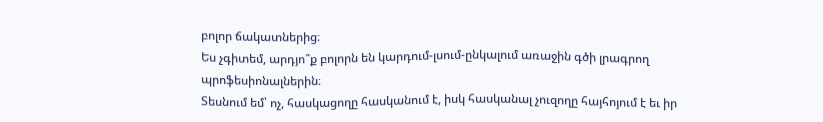բոլոր ճակատներից։
Ես չգիտեմ, արդյո՞ք բոլորն են կարդում-լսում-ընկալում առաջին գծի լրագրող պրոֆեսիոնալներին։
Տեսնում եմ՝ ոչ, հասկացողը հասկանում է, իսկ հասկանալ չուզողը հայհոյում է եւ իր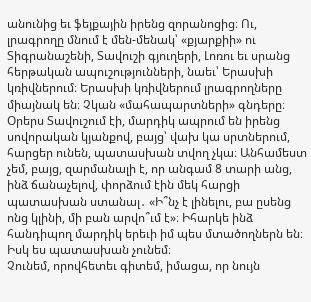անունից եւ ֆեյքային իրենց զորանոցից։ Ու, լրագրողը մնում է մեն-մենակ՝ «քյարքիի» ու Տիգրանաշենի, Տավուշի գյուղերի, Լոռու եւ սրանց հերթական ապուշությունների, նաեւ՝ Երասխի կռիվներում։ Երասխի կռիվներում լրագրողները միայնակ են։ Չկան «մահապարտների» գնդերը։
Օրերս Տավուշում էի, մարդիկ ապրում են իրենց սովորական կյանքով, բայց՝ վախ կա սրտներում, հարցեր ունեն, պատասխան տվող չկա։ Անհամեստ չեմ, բայց, զարմանալի է, որ անգամ 8 տարի անց, ինձ ճանաչելով, փորձում էին մեկ հարցի պատասխան ստանալ․ «Ի՞նչ է լինելու, բա ըսենց ոնց կլինի, մի բան արվո՞ւմ է»։ Իհարկե ինձ հանդիպող մարդիկ երեւի իմ պես մտածողներն են։
Իսկ ես պատասխան չունեմ։
Չունեմ, որովհետեւ գիտեմ, իմացա, որ նույն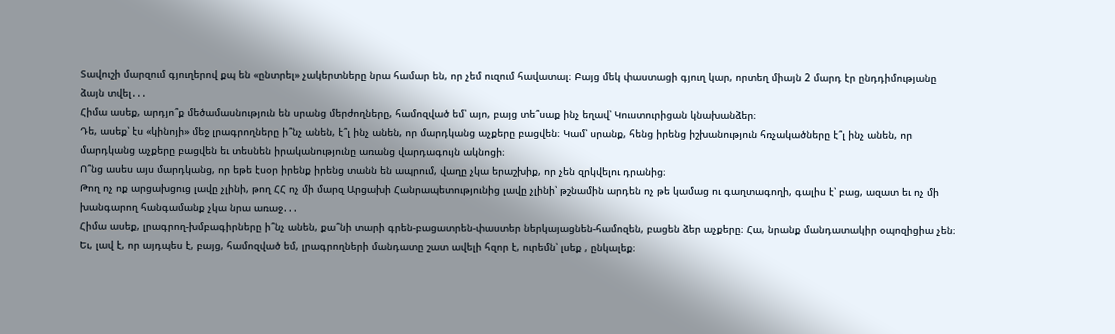Տավուշի մարզում գյուղերով քպ են «ընտրել» չակերտները նրա համար են, որ չեմ ուզում հավատալ։ Բայց մեկ փաստացի գյուղ կար, որտեղ միայն 2 մարդ էր ընդդիմությանը ձայն տվել․․․
Հիմա ասեք, արդյո՞ք մեծամասնություն են սրանց մերժողները, համոզված եմ՝ այո, բայց տե՞սաք ինչ եղավ՝ Կուստուրիցան կնախանձեր։
Դե, ասեք՝ էս «կինոյի» մեջ լրագրողները ի՞նչ անեն, է՞լ ինչ անեն, որ մարդկանց աչքերը բացվեն։ Կամ՝ սրանք, հենց իրենց իշխանություն հռչակածները է՞լ ինչ անեն, որ մարդկանց աչքերը բացվեն եւ տեսնեն իրականությունը առանց վարդագույն ակնոցի։
Ո՞նց ասես այս մարդկանց, որ եթե էսօր իրենք իրենց տանն են ապրում, վաղը չկա երաշխիք, որ չեն զրկվելու դրանից։
Թող ոչ ոք արցախցուց լավը չլինի, թող ՀՀ ոչ մի մարզ Արցախի Հանրապետությունից լավը չլինի՝ թշնամին արդեն ոչ թե կամաց ու գաղտագողի, գալիս է՝ բաց, ազատ եւ ոչ մի խանգարող հանգամանք չկա նրա առաջ․․․
Հիմա ասեք, լրագրող-խմբագիրները ի՞նչ անեն, քա՞նի տարի գրեն-բացատրեն-փաստեր ներկայացնեն-համոզեն, բացեն ձեր աչքերը։ Հա, նրանք մանդատակիր օպոզիցիա չեն։
Եւ, լավ է, որ այդպես է, բայց, համոզված եմ, լրագրողների մանդատը շատ ավելի հզոր է, ուրեմն՝ լսեք , ընկալեք։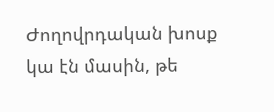Ժողովրդական խոսք կա էն մասին, թե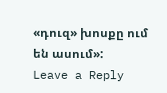«դուզ» խոսքը ում են ասում»:
Leave a Reply